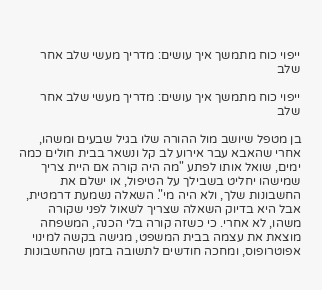ייפוי כוח מתמשך איך עושים: מדריך מעשי שלב אחר שלב

ייפוי כוח מתמשך איך עושים: מדריך מעשי שלב אחר שלב

בן מטפל שיושב מול ההורה שלו בגיל שבעים ומשהו, אחרי שהאבא עבר אירוע לב קל ונשאר בבית חולים כמה ימים, שואל אותו לפתע "מה היה קורה אם היית צריך שמישהו יחליט בשבילך על הטיפול, או ישלם את החשבונות שלך, ולא היה מי". השאלה נשמעת דרמטית, אבל היא בדיוק השאלה שצריך לשאול לפני שקורה משהו, לא אחרי. כי כשזה קורה בלי הכנה, המשפחה מוצאת את עצמה בבית המשפט, מגישה בקשה למינוי אפוטרופוס, ומחכה חודשים לתשובה בזמן שהחשבונות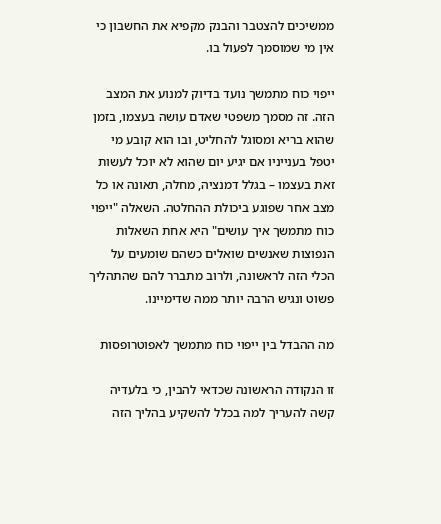ממשיכים להצטבר והבנק מקפיא את החשבון כי אין מי שמוסמך לפעול בו.

ייפוי כוח מתמשך נועד בדיוק למנוע את המצב הזה. זה מסמך משפטי שאדם עושה בעצמו, בזמן שהוא בריא ומסוגל להחליט, ובו הוא קובע מי יטפל בענייניו אם יגיע יום שהוא לא יוכל לעשות זאת בעצמו – בגלל דמנציה, מחלה, תאונה או כל מצב אחר שפוגע ביכולת ההחלטה. השאלה "ייפוי כוח מתמשך איך עושים" היא אחת השאלות הנפוצות שאנשים שואלים כשהם שומעים על הכלי הזה לראשונה, ולרוב מתברר להם שהתהליך פשוט ונגיש הרבה יותר ממה שדימיינו.

מה ההבדל בין ייפוי כוח מתמשך לאפוטרופסות

זו הנקודה הראשונה שכדאי להבין, כי בלעדיה קשה להעריך למה בכלל להשקיע בהליך הזה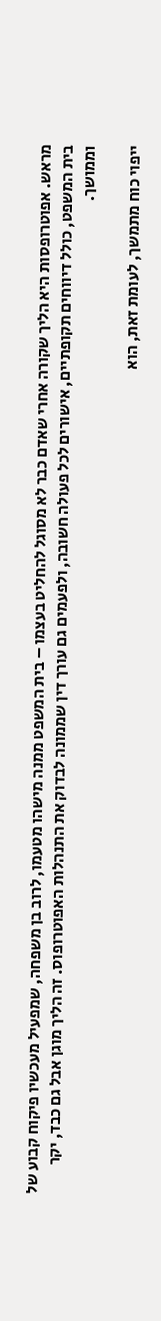מראש. אפוטרופסות היא הליך שקורה אחרי שאדם כבר לא מסוגל להחליט בעצמו – בית המשפט ממנה מישהו מטעמו, לרוב בן משפחה, שמפעיל מעכשיו פיקוח קבוע של בית המשפט, כולל דיווחים תקופתיים, אישורים לכל פעולה חשובה, ולפעמים גם עורך דין שממונה לבדוק את התנהלות האפוטרופוס. זה הליך מוגן אבל גם כבד, יקר וממושך.

ייפוי כוח מתמשך, לעומת זאת, הוא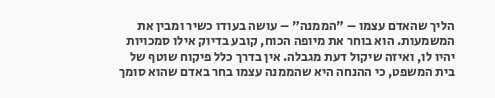הליך שהאדם עצמו – "הממנה" – עושה בעודו כשיר ומבין את המשמעות. הוא בוחר את מיופה הכוח, קובע בדיוק אילו סמכויות יהיו לו, ואיזה שיקול דעת מגבלה. אין בדרך כלל פיקוח שוטף של בית המשפט, כי ההנחה היא שהממנה עצמו בחר באדם שהוא סומך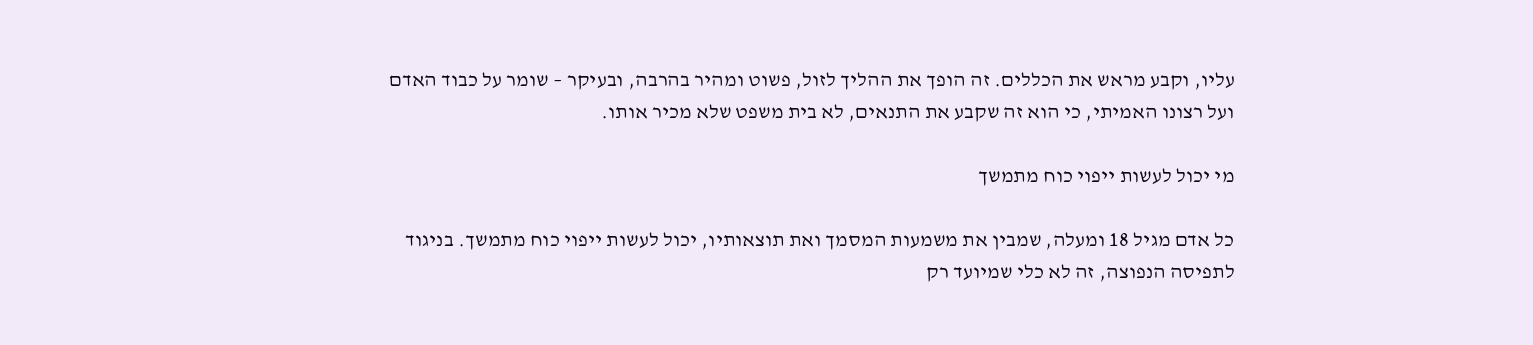עליו, וקבע מראש את הכללים. זה הופך את ההליך לזול, פשוט ומהיר בהרבה, ובעיקר – שומר על כבוד האדם ועל רצונו האמיתי, כי הוא זה שקבע את התנאים, לא בית משפט שלא מכיר אותו.

מי יכול לעשות ייפוי כוח מתמשך

כל אדם מגיל 18 ומעלה, שמבין את משמעות המסמך ואת תוצאותיו, יכול לעשות ייפוי כוח מתמשך. בניגוד לתפיסה הנפוצה, זה לא כלי שמיועד רק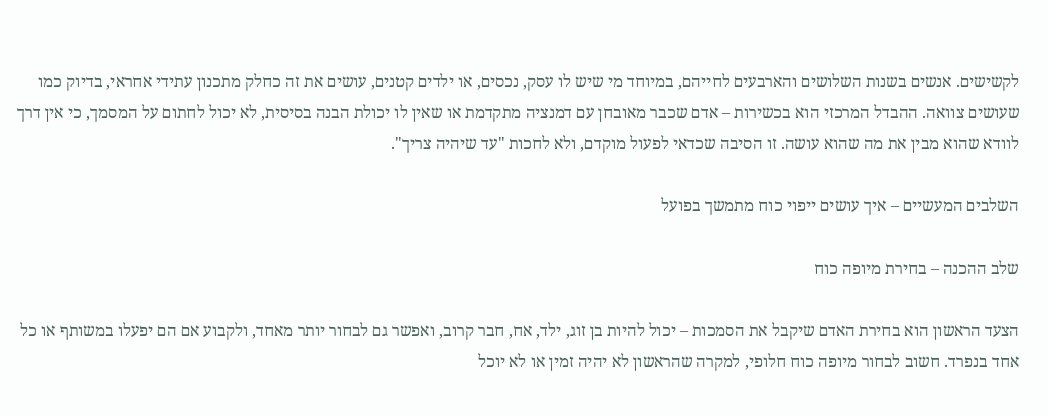לקשישים. אנשים בשנות השלושים והארבעים לחייהם, במיוחד מי שיש לו עסק, נכסים, או ילדים קטנים, עושים את זה כחלק מתכנון עתידי אחראי, בדיוק כמו שעושים צוואה. ההבדל המרכזי הוא בכשירות – אדם שכבר מאובחן עם דמנציה מתקדמת או שאין לו יכולת הבנה בסיסית, לא יכול לחתום על המסמך, כי אין דרך לוודא שהוא מבין את מה שהוא עושה. זו הסיבה שכדאי לפעול מוקדם, ולא לחכות "עד שיהיה צריך".

השלבים המעשיים – איך עושים ייפוי כוח מתמשך בפועל

שלב ההכנה – בחירת מיופה כוח

הצעד הראשון הוא בחירת האדם שיקבל את הסמכות – יכול להיות בן זוג, ילד, אח, חבר קרוב, ואפשר גם לבחור יותר מאחד, ולקבוע אם הם יפעלו במשותף או כל אחד בנפרד. חשוב לבחור מיופה כוח חלופי, למקרה שהראשון לא יהיה זמין או לא יוכל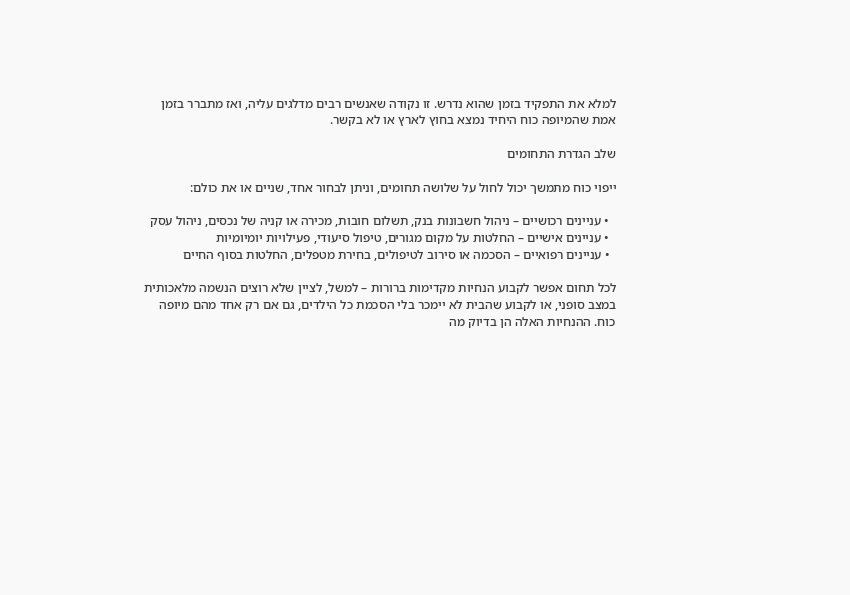למלא את התפקיד בזמן שהוא נדרש. זו נקודה שאנשים רבים מדלגים עליה, ואז מתברר בזמן אמת שהמיופה כוח היחיד נמצא בחוץ לארץ או לא בקשר.

שלב הגדרת התחומים

ייפוי כוח מתמשך יכול לחול על שלושה תחומים, וניתן לבחור אחד, שניים או את כולם:

  • עניינים רכושיים – ניהול חשבונות בנק, תשלום חובות, מכירה או קניה של נכסים, ניהול עסק
  • עניינים אישיים – החלטות על מקום מגורים, טיפול סיעודי, פעילויות יומיומיות
  • עניינים רפואיים – הסכמה או סירוב לטיפולים, בחירת מטפלים, החלטות בסוף החיים

לכל תחום אפשר לקבוע הנחיות מקדימות ברורות – למשל, לציין שלא רוצים הנשמה מלאכותית במצב סופני, או לקבוע שהבית לא יימכר בלי הסכמת כל הילדים, גם אם רק אחד מהם מיופה כוח. ההנחיות האלה הן בדיוק מה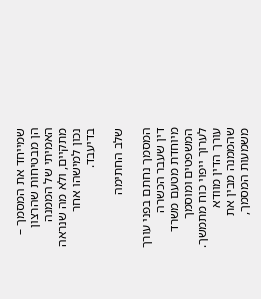שמייחד את המסמך – הן מבטיחות שהרצון האמיתי של הממנה מתקיים, ולא מה שנראה נכון למישהו אחר בדיעבד.

שלב החתימה

המסמך נחתם בפני עורך דין שעבר הכשרה מיוחדת מטעם משרד המשפטים ומוסמך לערוך ייפוי כוח מתמשך. עורך הדין מוודא שהממנה מבין את משמעות המסמך,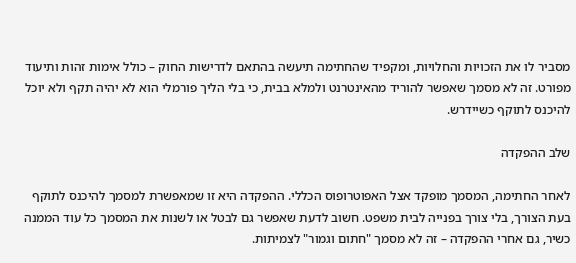מסביר לו את הזכויות והחלויות, ומקפיד שהחתימה תיעשה בהתאם לדרישות החוק – כולל אימות זהות ותיעוד מפורט. זה לא מסמך שאפשר להוריד מהאינטרנט ולמלא בבית, כי בלי הליך פורמלי הוא לא יהיה תקף ולא יוכל להיכנס לתוקף כשיידרש.

שלב ההפקדה

לאחר החתימה, המסמך מופקד אצל האפוטרופוס הכללי. ההפקדה היא זו שמאפשרת למסמך להיכנס לתוקף בעת הצורך, בלי צורך בפנייה לבית משפט. חשוב לדעת שאפשר גם לבטל או לשנות את המסמך כל עוד הממנה כשיר, גם אחרי ההפקדה – זה לא מסמך "חתום וגמור" לצמיתות.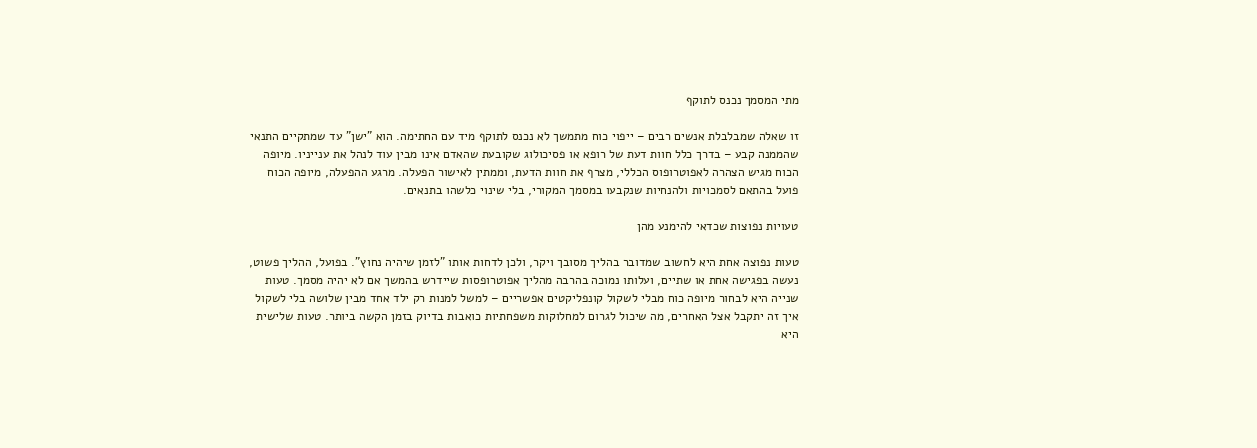מתי המסמך נכנס לתוקף

זו שאלה שמבלבלת אנשים רבים – ייפוי כוח מתמשך לא נכנס לתוקף מיד עם החתימה. הוא "ישן" עד שמתקיים התנאי שהממנה קבע – בדרך כלל חוות דעת של רופא או פסיכולוג שקובעת שהאדם אינו מבין עוד לנהל את ענייניו. מיופה הכוח מגיש הצהרה לאפוטרופוס הכללי, מצרף את חוות הדעת, וממתין לאישור הפעלה. מרגע ההפעלה, מיופה הכוח פועל בהתאם לסמכויות ולהנחיות שנקבעו במסמך המקורי, בלי שינוי כלשהו בתנאים.

טעויות נפוצות שכדאי להימנע מהן

טעות נפוצה אחת היא לחשוב שמדובר בהליך מסובך ויקר, ולכן לדחות אותו "לזמן שיהיה נחוץ". בפועל, ההליך פשוט, נעשה בפגישה אחת או שתיים, ועלותו נמוכה בהרבה מהליך אפוטרופסות שיידרש בהמשך אם לא יהיה מסמך. טעות שנייה היא לבחור מיופה כוח מבלי לשקול קונפליקטים אפשריים – למשל למנות רק ילד אחד מבין שלושה בלי לשקול איך זה יתקבל אצל האחרים, מה שיכול לגרום למחלוקות משפחתיות כואבות בדיוק בזמן הקשה ביותר. טעות שלישית היא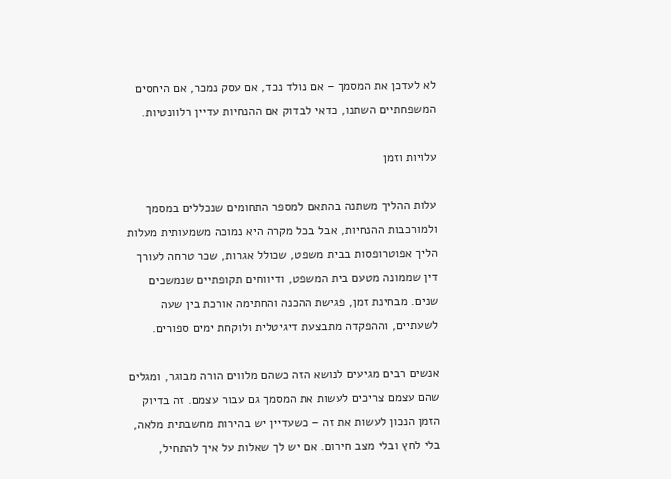לא לעדכן את המסמך – אם נולד נכד, אם עסק נמכר, אם היחסים המשפחתיים השתנו, כדאי לבדוק אם ההנחיות עדיין רלוונטיות.

עלויות וזמן

עלות ההליך משתנה בהתאם למספר התחומים שנכללים במסמך ולמורכבות ההנחיות, אבל בכל מקרה היא נמוכה משמעותית מעלות הליך אפוטרופסות בבית משפט, שכולל אגרות, שכר טרחה לעורך דין שממונה מטעם בית המשפט, ודיווחים תקופתיים שנמשכים שנים. מבחינת זמן, פגישת ההכנה והחתימה אורכת בין שעה לשעתיים, וההפקדה מתבצעת דיגיטלית ולוקחת ימים ספורים.

אנשים רבים מגיעים לנושא הזה כשהם מלווים הורה מבוגר, ומגלים שהם עצמם צריכים לעשות את המסמך גם עבור עצמם. זה בדיוק הזמן הנכון לעשות את זה – כשעדיין יש בהירות מחשבתית מלאה, בלי לחץ ובלי מצב חירום. אם יש לך שאלות על איך להתחיל,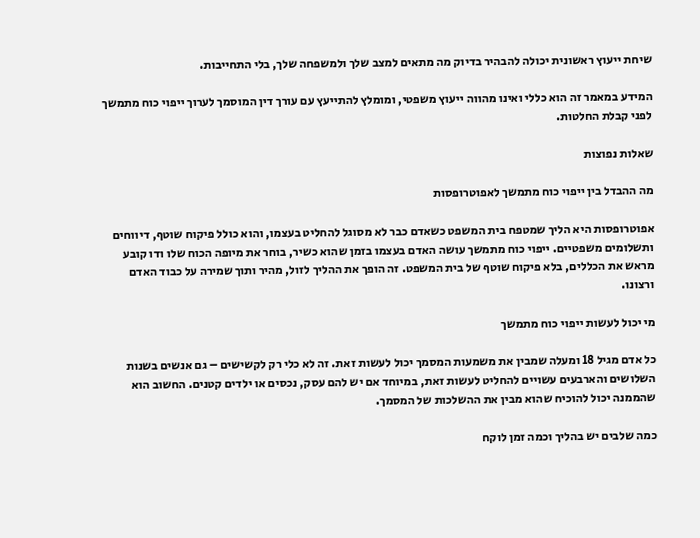שיחת ייעוץ ראשונית יכולה להבהיר בדיוק מה מתאים למצב שלך ולמשפחה שלך, בלי התחייבות.

המידע במאמר זה הוא כללי ואינו מהווה ייעוץ משפטי, ומומלץ להתייעץ עם עורך דין המוסמך לערוך ייפוי כוח מתמשך לפני קבלת החלטות.

שאלות נפוצות

מה ההבדל בין ייפוי כוח מתמשך לאפוטרופסות

אפוטרופסות היא הליך שמטפח בית המשפט כשאדם כבר לא מסוגל להחליט בעצמו, והוא כולל פיקוח שוטף, דיווחים ותשלומים משפטיים. ייפוי כוח מתמשך עושה האדם בעצמו בזמן שהוא כשיר, בוחר את מיופה הכוח שלו ודו קובע מראש את הכללים, בלא פיקוח שוטף של בית המשפט. זה הופך את ההליך לזול, מהיר ותוך שמירה על כבוד האדם ורצונו.

מי יכול לעשות ייפוי כוח מתמשך

כל אדם מגיל 18 ומעלה שמבין את משמעות המסמך יכול לעשות זאת. זה לא כלי רק לקשישים – גם אנשים בשנות השלושים והארבעים עשויים להחליט לעשות זאת, במיוחד אם יש להם עסק, נכסים או ילדים קטנים. החשוב הוא שהממנה יכול להוכיח שהוא מבין את ההשלכות של המסמך.

כמה שלבים יש בהליך וכמה זמן לוקח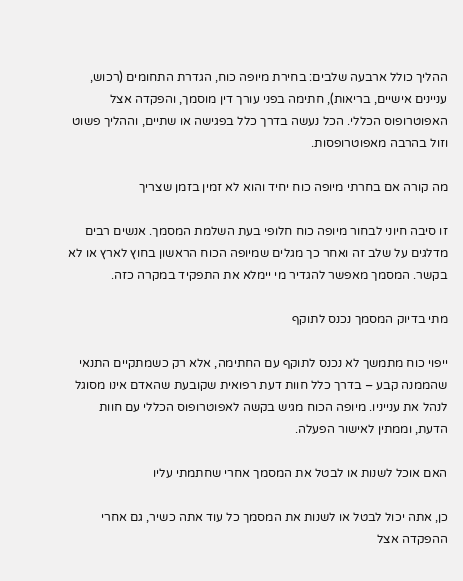ההליך כולל ארבעה שלבים: בחירת מיופה כוח, הגדרת התחומים (רכוש, עניינים אישיים, בריאות), חתימה בפני עורך דין מוסמך, והפקדה אצל האפוטרופוס הכללי. הכל נעשה בדרך כלל בפגישה או שתיים, וההליך פשוט וזול בהרבה מאפוטרופסות.

מה קורה אם בחרתי מיופה כוח יחיד והוא לא זמין בזמן שצריך

זו סיבה חיוני לבחור מיופה כוח חלופי בעת השלמת המסמך. אנשים רבים מדלגים על שלב זה ואחר כך מגלים שמיופה הכוח הראשון בחוץ לארץ או לא בקשר. המסמך מאפשר להגדיר מי יימלא את התפקיד במקרה כזה.

מתי בדיוק המסמך נכנס לתוקף

ייפוי כוח מתמשך לא נכנס לתוקף עם החתימה, אלא רק כשמתקיים התנאי שהממנה קבע – בדרך כלל חוות דעת רפואית שקובעת שהאדם אינו מסוגל לנהל את ענייניו. מיופה הכוח מגיש בקשה לאפוטרופוס הכללי עם חוות הדעת, וממתין לאישור הפעלה.

האם אוכל לשנות או לבטל את המסמך אחרי שחתמתי עליו

כן, אתה יכול לבטל או לשנות את המסמך כל עוד אתה כשיר, גם אחרי ההפקדה אצל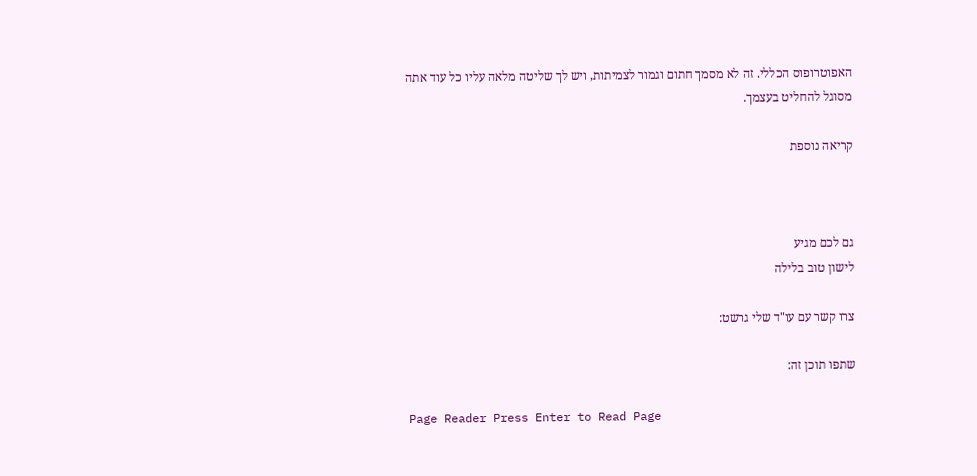האפוטרופוס הכללי. זה לא מסמך חתום וגמור לצמיתות, ויש לך שליטה מלאה עליו כל עוד אתה מסוגל להחליט בעצמך.

קריאה נוספת



גם לכם מגיע
לישון טוב בלילה

צרו קשר עם עו"ד שלי גרשט:

שתפו תוכן זה:

Page Reader Press Enter to Read Page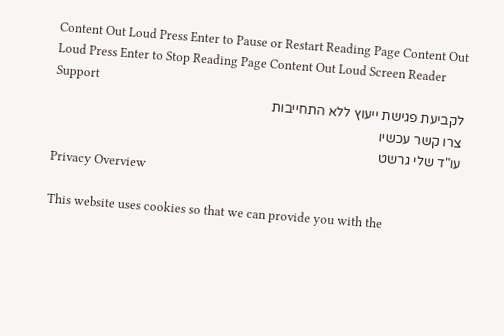Content Out Loud Press Enter to Pause or Restart Reading Page Content Out Loud Press Enter to Stop Reading Page Content Out Loud Screen Reader Support
לקביעת פגישת ייעוץ ללא התחייבות
צרו קשר עכשיו
עו"ד שלי גרשט
Privacy Overview

This website uses cookies so that we can provide you with the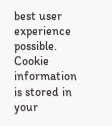best user experience possible. Cookie information is stored in your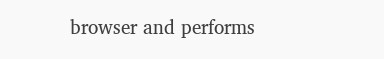browser and performs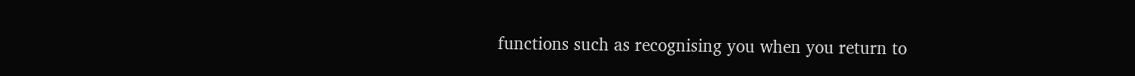functions such as recognising you when you return to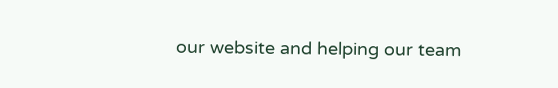our website and helping our team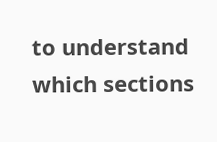to understand which sections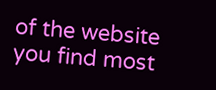of the website you find most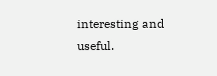interesting and useful.